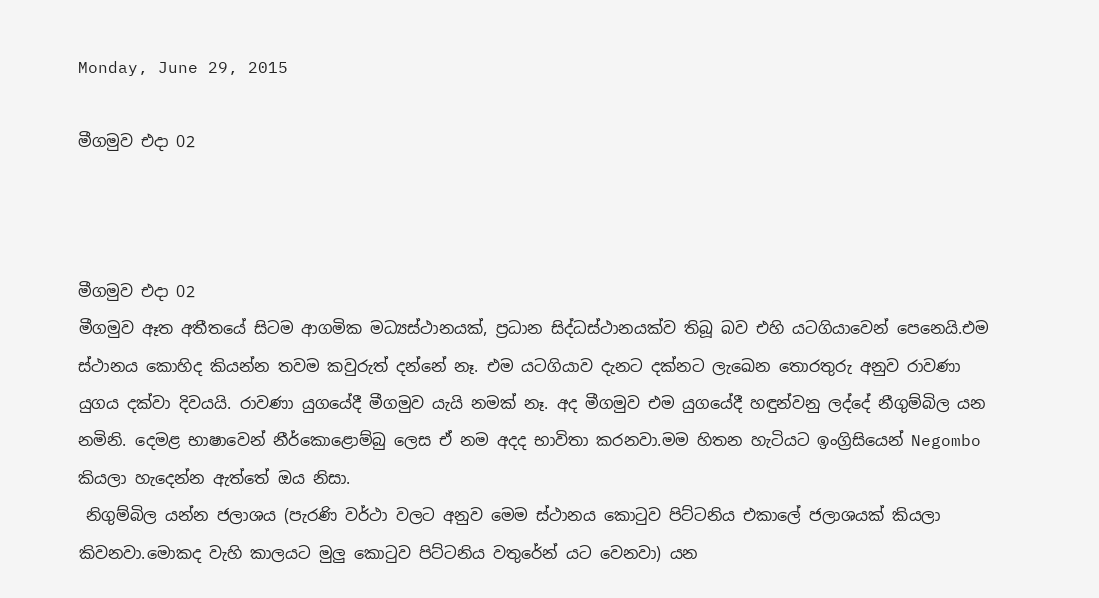Monday, June 29, 2015

මීගමුව එදා 02



මීගමුව එදා 02
මීගමුව ඈත අතීතයේ සිටම ආගමික මධ්‍යස්ථානයක්, ප්‍රධාන සිද්ධස්ථානයක්ව තිබූ බව එහි යටගියාවෙන් පෙනෙයි.එම ස්ථානය කොහිද කියන්න තවම කවුරුත් දන්නේ නෑ. එම යටගියාව දැනට දක්නට ලැඛෙන තොරතුරු අනුව රාවණා යුගය දක්වා දිවයයි. රාවණා යුගයේදී මීගමුව යැයි නමක් නෑ. අද මීගමුව එම යුගයේදී හඳුන්වනු ලද්දේ නීගුම්බිල යන නමිනි. දෙමළ භාෂාවෙන් නීර්කොළොම්බු ලෙස ඒ නම අදද භාවිතා කරනවා.මම හිතන හැටියට ඉංග්‍රිසියෙන් Negombo  කියලා හැදෙන්න ඇත්තේ ඔය නිසා.
 නිගුම්බිල යන්න ජලාශය (පැරණි වර්ථා වලට අනුව මෙම ස්ථානය කොටුව පිට්ටනිය එකාලේ ජලාශයක් කියලා කිවනවා.මොකද වැහි කාලයට මුලු කොටුව පිට්ටනිය වතුරේන් යට වෙනවා) යන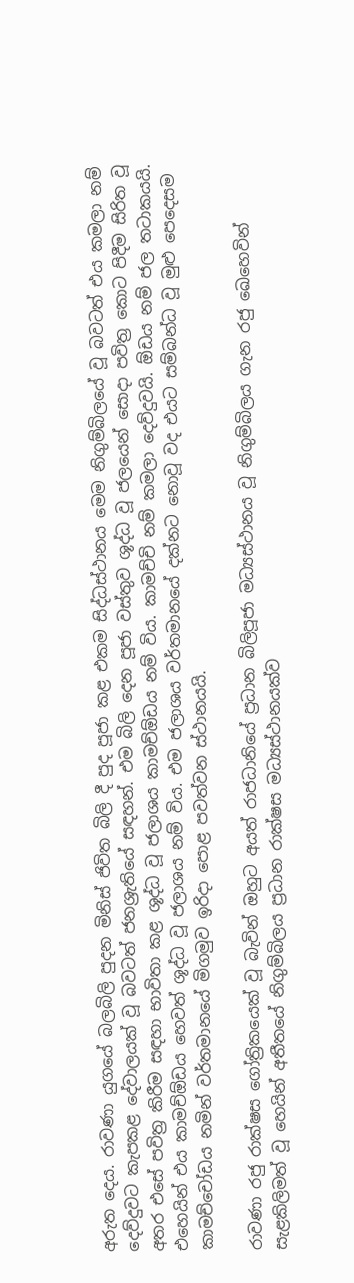අරුත දෙය. රාවණා යුගයේ බලබිලි පුදන මිනිස් ජිවිත බිලි දී පුද පූජා කළ එකම සිද්ධස්ථානය මෙම නිගුම්බිලයේ වූ බවටත් එය කමලා නම් දෙව්දුවට කැපකළ දේවාලයක් වූ බවටත් ජනශ්‍රැතියේ සඳහන්. එම බිලි දෙන පූජා වස්තුව ශූද්ධ වූ ජලයෙන් සොදා පවිත්‍ර කොට පිදීම සිරිත වූ අතර එසේ පවිත්‍ර කිරීම සඳහා භාවිතා කළ ශූද්ධ වූ ජලාශය කාමච්ඕඩය නම් විය. කාමච්චි නම් කමලා දෙව්දුවයි. ඕඩය නම් ජල තටාකයයි. එහෙයින් එය කාමච්ඕඩය හෙවත් ශූද්ධ වූ ජලාශය නම් විය. එම ජලාශය වර්තමානයේ දක්නට නොවූ වද එයට සම්බන්ධ වූ මුළු පෙදෙසම කාමච්චෝඩය නමින් වර්තමානයේ මිගමුව ඉරිදා පොළ පවත්වන ස්ථානයයි.

රාවණා රජු රාක්ෂස ගෝත්‍රිකයෙක් වූ බැවින් ඔහුට අයත් රාජධානියේ ප්‍රධාන බිලිපූජා මධ්‍යස්ථානය වූ නිගුම්බිලය ගැන රජු ඛෙහෙවින් සැළකිලිමත් වූ හෙයින් අතීතයේ නිගුම්බිලය ප්‍රධාන රාක්ෂස මධ්‍යස්ථානයක්ව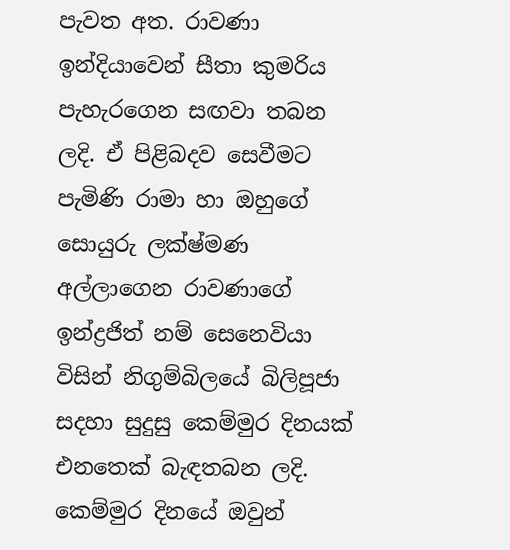පැවත අත. රාවණා ඉන්දියාවෙන් සීතා කුමරිය පැහැරගෙන සඟවා තබන ලදි. ඒ පිළිබදව සෙවීමට පැමිණි රාමා හා ඔහුගේ සොයුරු ලක්ෂ්මණ අල්ලාගෙන රාවණාගේ ඉන්ද්‍රජිත් නම් සෙනෙවියා විසින් නිගුම්බිලයේ බිලිපූජා සදහා සුදුසු කෙම්මුර දිනයක් එනතෙක් බැඳතබන ලදි. කෙම්මුර දිනයේ ඔවුන්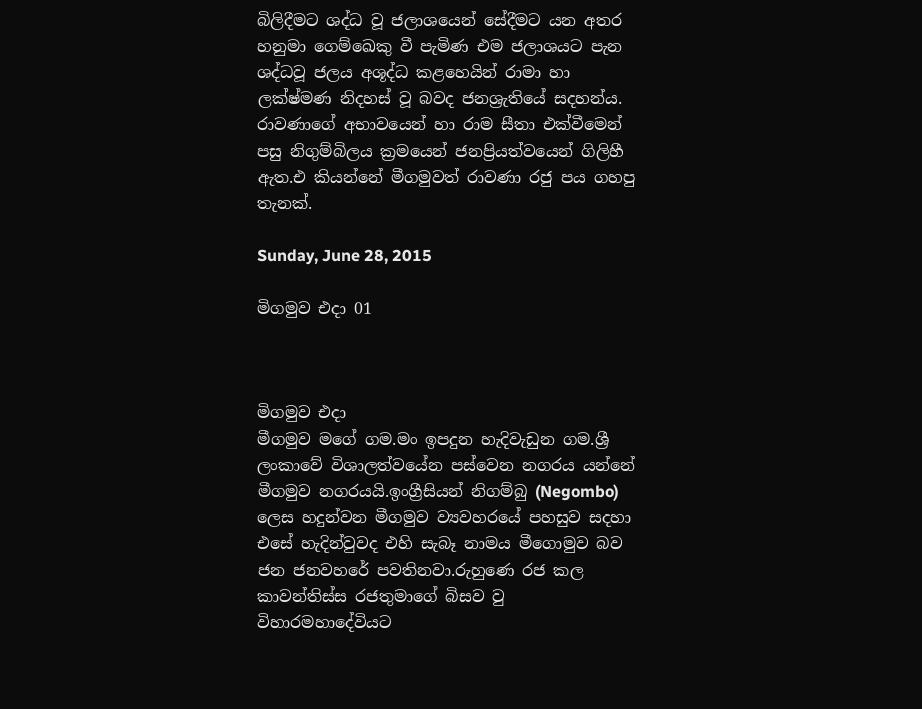බිලිදීමට ශද්ධ වූ ජලාශයෙන් සේදීමට යන අතර හනුමා ගෙම්ඛෙකු වී පැමිණ එම ජලාශයට පැන ශද්ධවූ ජලය අශූද්ධ කළහෙයින් රාමා හා ලක්ෂ්මණ නිදහස් වූ බවද ජනශ්‍රැතියේ සදහන්ය. රාවණාගේ අභාවයෙන් හා රාම සීතා එක්වීමෙන් පසු නිගුම්බිලය ක්‍රමයෙන් ජනප්‍රියත්වයෙන් ගිලිහී ඇත.එ කියන්නේ මීගමුවත් රාවණා රජු පය ගහපු තැනක්.

Sunday, June 28, 2015

මිගමුව එදා 01



මිගමුව එදා
මීගමුව මගේ ගම.මං ඉපදුන හැදිවැඩුන ගම.ශ්‍රී ලංකාවේ විශාලත්වයේන පස්වෙන නගරය යන්නේ මීගමුව නගරයයි.ඉංග්‍රීසියන් නිගම්බු (Negombo) ලෙස හදුන්වන මීගමුව ව්‍යවහරයේ පහසුව සදහා එසේ හැදින්වුවද එහි සැබෑ නාමය මීගොමුව බව ජන ජනවහරේ පවතිනවා.රුහුණෙ රජ කල කාවන්තිස්ස රජතුමාගේ බිසව වු විහාරමහාදේවියට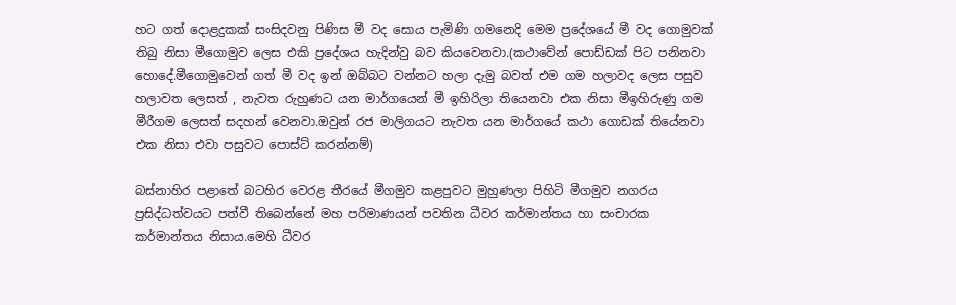හට ගත් දොළදුකක් සංසිදවනු පිණිස මී වද සොය පැමිණි ගමනෙදි මෙම ප්‍රදේශයේ මී වද ගොමුවක් තිබු නිසා මීගොමුව ලෙස එකි ප්‍රදේශය හැදින්වු බව කියවෙනවා.(කථාවේන් පොඩ්ඩක් පිට පනිනවා හොදේ.මීගොමුවෙන් ගත් මී වද ඉන් ඔබ්බට වන්නට හලා දැමු බවත් එම ගම හලාවද ලෙස පසුව හලාවත ලෙසත් , නැවත රුහුණට යන මාර්ගයෙන් මී ඉහිරිලා තියෙනවා එක නිසා මීඉහිරුණු ගම මීරීගම ලෙසත් සදහන් වෙනවා.ඔවුන් රජ මාලිගයට නැවත යන මාර්ගයේ කථා ගොඩක් තියේනවා එක නිසා එවා පසුවට පොස්ට් කරන්නම්)

බස්නාහිර පළාතේ බටහිර වෙරළ තීරයේ මීගමුව කළපුවට මුහුණලා පිහිටි මීගමුව නගරය ප්‍රසිද්ධත්වයට පත්වී තිබෙන්නේ මහ පරිමාණයන් පවතින ධීවර කර්මාන්තය හා සංචාරක කර්මාන්තය නිසාය.මෙහි ධීවර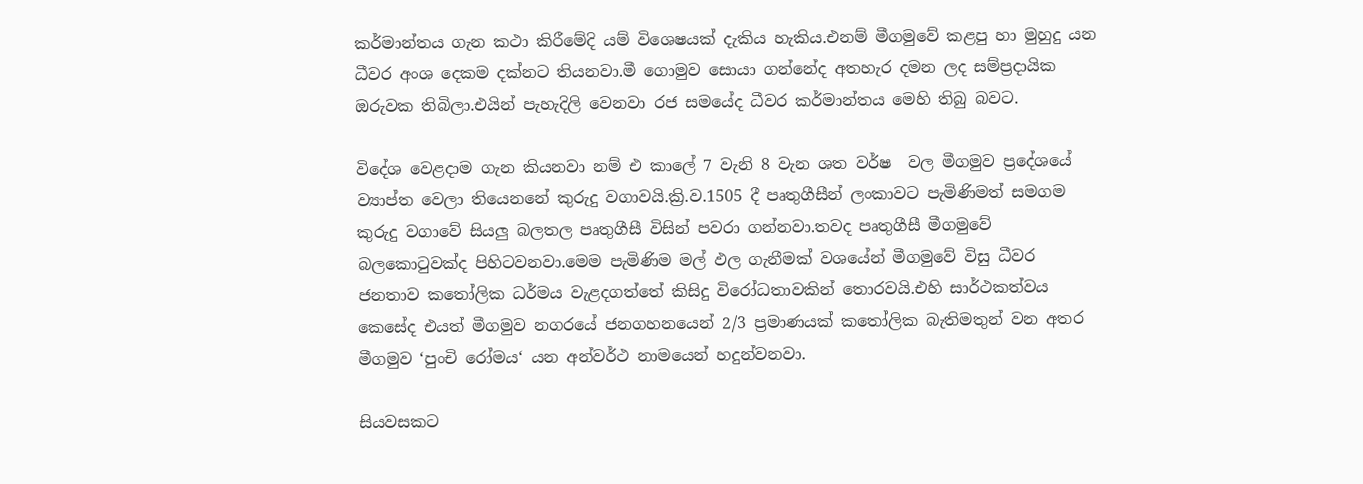කර්මාන්තය ගැන කථා කිරීමේදි යම් විශෙෂයක් දැකිය හැකිය.එනම් මීගමුවේ කළපු හා මුහුදු යන ධීවර අංශ දෙකම දක්නට තියනවා.මී ගොමුව සොයා ගන්නේද අතහැර දමන ලද සම්ප්‍රදායික ඔරුවක තිබිලා.එයින් පැහැදිලි වෙනවා රජ සමයේද ධීවර කර්මාන්තය මෙහි තිබු බවට.

විදේශ වෙළදාම ගැන කියනවා නම් එ කාලේ 7 වැනි 8 වැන ශත වර්ෂ  වල මීගමුව ප්‍රදේශයේ ව්‍යාප්ත වෙලා තියෙනනේ කුරුදු වගාවයි.ක්‍රි.ව.1505 දී පෘතුගීසීන් ලංකාවට පැමිණිමත් සමගම කුරුදු වගාවේ සියලු බලතල පෘතුගීසී විසින් පවරා ගන්නවා.තවද පෘතුගීසී මීගමුවේ බලකොටුවක්ද පිහිටවනවා.මෙම පැමිණිම මල් ඵල ගැනීමක් වශයේන් මීගමුවේ විසු ධීවර ජනතාව කතෝලික ධර්මය වැළදගත්තේ කිසිදු විරෝධතාවකින් තොරවයි.එහි සාර්ථකත්වය කෙසේද එයත් මීගමුව නගරයේ ජනගහනයෙන් 2/3 ප්‍රමාණයක් කතෝලික බැතිමතුන් වන අතර මීගමුව ‘පුංචි රෝමය‘ යන අන්වර්ථ නාමයෙන් හදුන්වනවා.

සියවසකට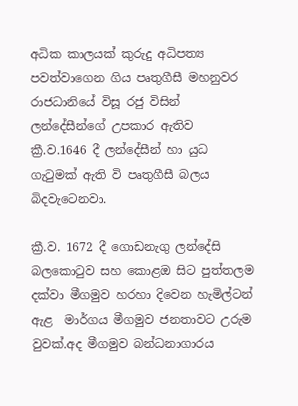අධික කාලයක් කුරුදු අධිපත්‍ය පවත්වාගෙන ගිය පෘතුගීසී මහනුවර රාජධානියේ විසූ රජු විසින් ලන්දේසීන්ගේ උපකාර ඇතිව  ක්‍රී.ව.1646 දී ලන්දේසීන් හා යුධ ගැටුමක් ඇති වි පෘතුගීසී බලය බිදවැටෙනවා.

ක්‍රී.ව. 1672 දී ගොඩනැගු ලන්දේසි බලකොටුව සහ කොළඔ සිට පුත්තලම දක්වා මීගමුව හරහා දිවෙන හැමිල්ටන් ඇළ  මාර්ගය මීගමුව ජනතාවට උරුම වුවක්.අද මීගමුව බන්ධනාගාරය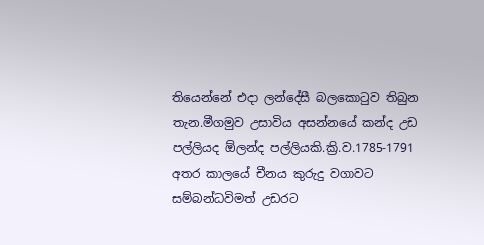තියෙන්නේ එදා ලන්දේසී බලකොටුව තිබුන තැන.මීගමුව උසාවිය අසන්නයේ කන්ද උඩ පල්ලියද ඕලන්ද පල්ලියකි.ක්‍රි.ව.1785-1791 අතර කාලයේ චීනය කුරුදු වගාවට සම්බන්ධවිමත් උඩරට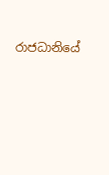රාජධානියේ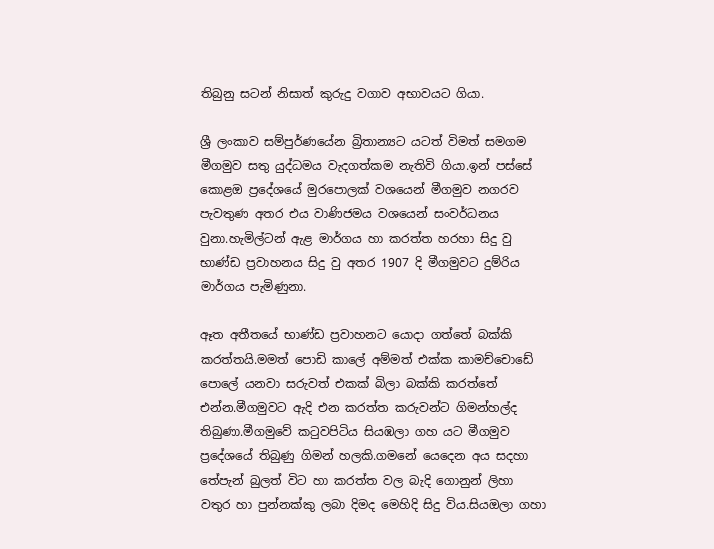තිබුනු සටන් නිසාත් කුරුදු වගාව අභාවයට ගියා.

ශ්‍රී ලංකාව සම්පුර්ණයේන බ්‍රිතාන්‍යට යටත් විමත් සමගම මීගමුව සතු යුද්ධමය වැදගත්කම නැතිවි ගියා.ඉන් පස්සේ කොළඔ ප්‍රදේශයේ මුරපොලක් වශයෙන් මීගමුව නගරව පැවතුණ අතර එය වාණිජමය වශයෙන් සංවර්ධනය වුනා.හැමිල්ටන් ඇළ මාර්ගය හා කරත්ත හරහා සිදු වු භාණ්ඩ ප්‍රවාහනය සිදු වු අතර 1907 දි මීගමුවට දුම්රිය මාර්ගය පැමිණුනා.

ඈත අතීතයේ භාණ්ඩ ප්‍රවාහනට යොදා ගත්තේ බක්කි කරත්තයි.මමත් පොඩි කාලේ අම්මත් එක්ක කාමච්චොඩේ පොලේ යනවා සරුවත් එකක් බිලා බක්කි කරත්තේ එන්න.මීගමුවට ඇදි එන කරත්ත කරුවන්ට ගිමන්හල්ද තිබුණා.මීගමුවේ කටුවපිටිය සියඹලා ගහ යට මීගමුව ප්‍රදේශයේ තිබුණු ගිමන් හලකි.ගමනේ යෙදෙන අය සදහා තේපැන් බුලත් විට හා කරත්ත වල බැදි ගොනුන් ලිහා වතුර හා පුන්නක්කු ලබා දිමද මෙහිදි සිදු විය.සියඔලා ගහා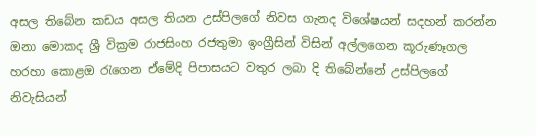අසල තිබේන කඩය අසල තියන උස්පිලගේ නිවස ගැනද විශේෂයන් සදහන් කරන්න ඔනා මොකද ශ්‍රී වික්‍රම රාජසිංහ රජතුමා ඉංග්‍රීසින් විසින් අල්ලගෙන කූරුණෑගල හරහා කොළඔ රැගෙන ඒමේදි පිපාසයට වතුර ලබා දි තිබේන්නේ උස්පිලගේ නිවැසියන්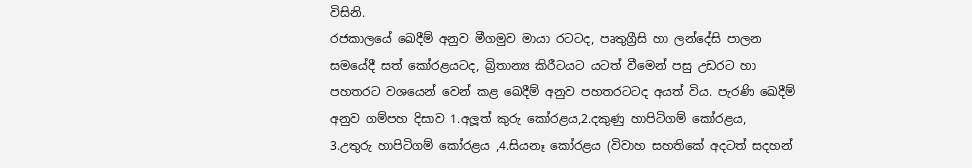විසිනි.
රජකාලයේ ඛෙදීම් අනුව මීගමුව මායා රටටද, පෘතුග්‍රීසි හා ලන්දේසි පාලන සමයේදී සත් කෝරළයටද, බ්‍රිතාන්‍ය කිරීටයට යටත් වීමෙන් පසු උඩරට හා පහතරට වශයෙන් වෙන් කළ ඛෙදීම් අනුව පහතරටටද අයත් විය. පැරණි ඛෙදීම් අනුව ගම්පහ දිසාව 1.අලූත් කුරු කෝරළය,2.දකුණු හාපිටිගම් කෝරළය,
3.උතුරු හාපිටිගම් කෝරළය ,4.සියනෑ කෝරළය (විවාහ සහතිකේ අදටත් සදහන්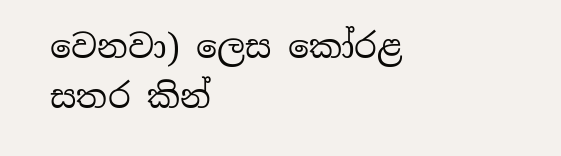වෙනවා) ලෙස කෝරළ සතර කින්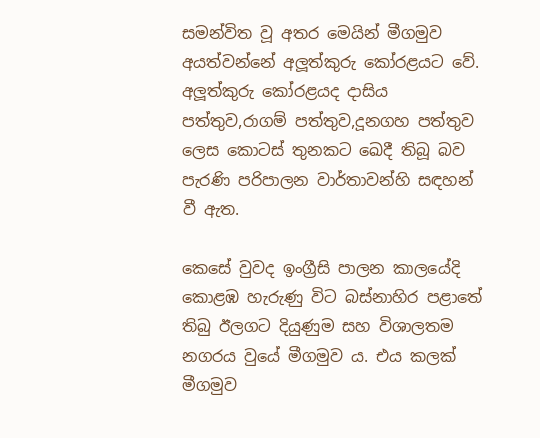සමන්විත වූ අතර මෙයින් මීගමුව අයත්වන්නේ අලූත්කුරු කෝරළයට වේ. අලූත්කුරු කෝරළයද දාසිය පත්තුව,රාගම් පත්තුව,දූනගහ පත්තුව ලෙස කොටස් තුනකට ඛෙදී තිබූ බව පැරණි පරිපාලන වාර්තාවන්හි සඳහන් වී ඇත.

කෙසේ වුවද ඉංග්‍රීසි පාලන කාලයේදි කොළඹ හැරුණු විට බස්නාහිර පළාතේ තිබු ඊලගට දියුණුම සහ විශාලතම නගරය වුයේ මීගමුව ය. එය කලක් මීගමුව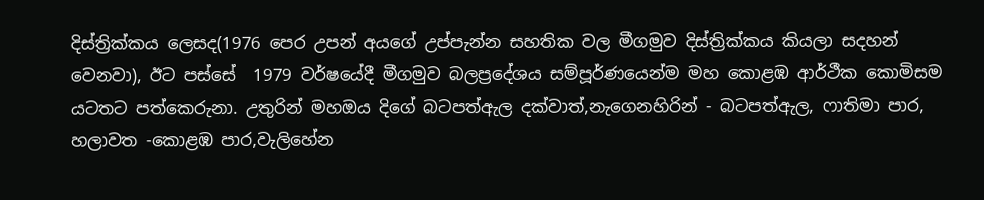දිස්ත්‍රික්කය ලෙසද(1976 පෙර උපන් අයගේ උප්පැන්න සහතික වල මීගමුව දිස්ත්‍රික්කය කියලා සදහන් වෙනවා), ඊට පස්සේ  1979 වර්ෂයේදී මීගමුව බලප්‍රදේශය සම්පූර්ණයෙන්ම මහ කොළඹ ආර්ථීක කොමිසම යටතට පත්කෙරුනා. උතුරින් මහඔය දිගේ බටපත්ඇල දක්වාත්,නැගෙනහිරින් - බටපත්ඇල, ෆාතිමා පාර, හලාවත -කොළඹ පාර,වැලිහේන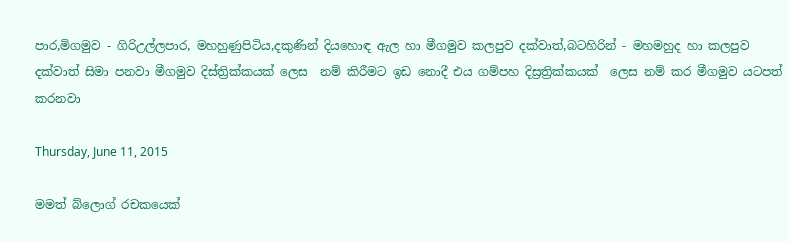පාර,මිගමුව - ගිරිඋල්ලපාර, මහහුණුපිටිය,දකුණින් දියහොඳ ඇල හා මීගමුව කලපුව දක්වාත්,බටහිරින් - මහමහුද හා කලපුව දක්වාත් සිමා පනවා මීගමුව දිස්ත්‍රික්කයක් ලෙස  නම් කිරීමට ඉඩ නොදී එය ගම්පහ දිස්‍රත්‍රික්කයක්  ලෙස නම් කර මීගමුව යටපත් කරනවා

Thursday, June 11, 2015

මමත් බ්ලොග් රචකයෙක්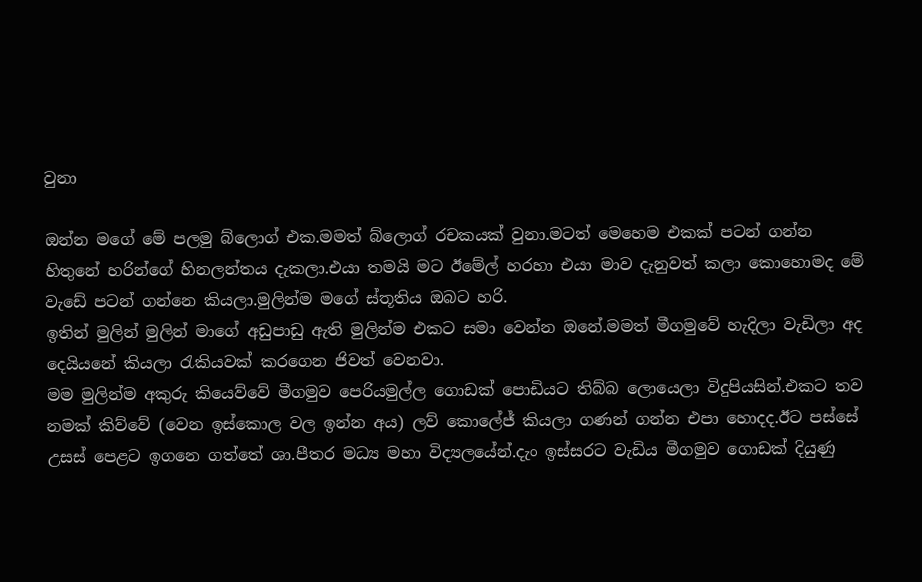වුනා

ඔන්න මගේ මේ පලමු බ්ලොග් එක.මමත් බ්ලොග් රචකයක් වුනා.මටත් මෙහෙම එකක් පටන් ගන්න හිතුනේ හරින්ගේ හිනලන්තය දැකලා.එයා තමයි මට ඊමේල් හරහා එයා මාව දැනුවත් කලා කොහොමද මේ වැඩේ පටන් ගන්නෙ කියලා.මුලින්ම මගේ ස්තූතිය ඔබට හරි.
ඉතින් මුලින් මුලින් මාගේ අඩුපාඩු ඇති මුලින්ම එකට සමා වෙන්න ඔනේ.මමත් මීගමුවේ හැදිලා වැඩිලා අද දෙයියනේ කියලා රැකියවක් කරගෙන ජිවත් වෙනවා.
මම මුලින්ම අකුරු කියෙව්වේ මීගමුව පෙරියමුල්ල ගොඩක් පොඩියට තිබ්බ ලොයෙලා විදුපියසින්.එකට තව නමක් කිව්වේ (වෙන ඉස්කොල වල ඉන්න අය) ලව් කොලේජ් කියලා ගණන් ගන්න එපා හොදද.ඊට පස්සේ උසස් පෙළට ඉගනෙ ගත්තේ ශා.පීතර මධ්‍ය මහා විද්‍යලයේන්.දැං ඉස්සරට වැඩිය මීගමුව ගොඩක් දියුණු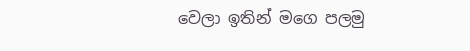වෙලා ඉතින් මගෙ පලමු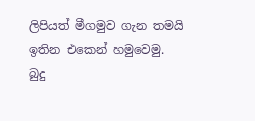ලිපියත් මීගමුව ගැන තමයි ඉතින එකෙන් හමුවෙමු.
බුදු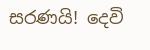සරණයි! දෙවි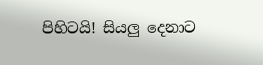පිහිටයි! සියලු දෙනාට